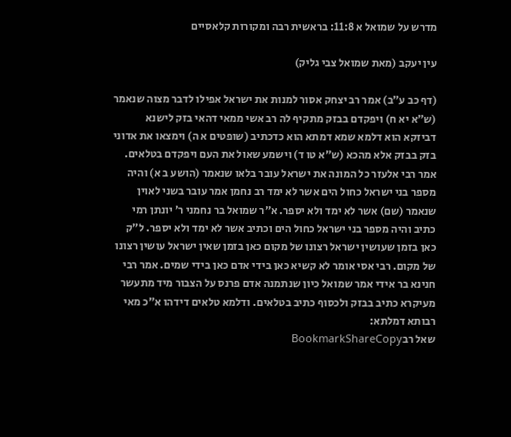מדרש על שמואל א 11:8: בראשית רבה ומקורות קלאסיים

עין יעקב (מאת שמואל צבי גליק)

(דף כב ע״ב) אמר רב יצחק אסור למנות את ישראל אפילו לדבר מצוה שנאמר (ש״א יא ח) ויפקדם בבזק מתקיף לה רב אשי ממאי דהאי בזק לישנא דביזקא הוא דלמא שמא דמתא הוא כדכתיב (שופטים א ה) וימצאו את אדוני בזק בבזק אלא מהכא (ש״א טו ד) וישמע שאול את העם ויפקדם בטלאים. אמר רבי אלעזר כל המונה את ישראל עובר בלאו שנאמר (הושע ב א) והיה מספר בני ישראל כחול הים אשר לא ימד רב נחמן אמר עובר בשני לאוין שנאמר (שם) אשר לא ימד ולא יספר. א״ר שמואל בר נחמני ר׳ יונתן רמי כתיב והיה מספר בני ישראל כחול הים וכתיב אשר לא ימד ולא יספר. ל״ק כאן בזמן שעושין ישראל רצונו של מקום כאן בזמן שאין ישראל עושין רצונו של מקום. רבי אסי אומר לא קשיא כאן בידי אדם כאן בידי שמים. אמר רבי חנינא בר אידי אמר שמואל כיון שנתמנה אדם פרנס על הצבור מיד מתעשר מעיקרא כתיב בבזק ולכסוף כתיב בטלאים. ודלמא טלאים דידהו א״כ מאי רבותא דמלתא:
שאל רבBookmarkShareCopy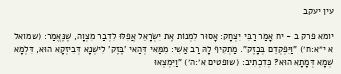עין יעקב

יומא פרק ב - יח אָמַר רַבִּי יִצְחָק: אָסוּר לִמְנוֹת אֶת יִשְׂרָאֵל אֲפִלּוּ לִדְבַר מִצְוָה, שֶׁנֶּאֱמַר: (שמואל א י״א:ח׳) "וַיִּפְקְדֵם בְּבָזֶק". מַתְקִיף לָהּ רַב אַשִׁי: מִמַּאי דְּהַאי 'בֶּזֶק' לִישְׁנָא דְּבִיזְקָא הוּא, דִּלְמָא שְׁמָא דְּמָתָא הוּא? כְּדִכְתִיב: (שופטים א׳:ה׳) "וַיִּמְצְאוּ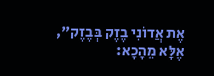אֶת אֲדוֹנִי בֶזֶק בְּבֶזֶק", אֶלָּא מֵהָכָא: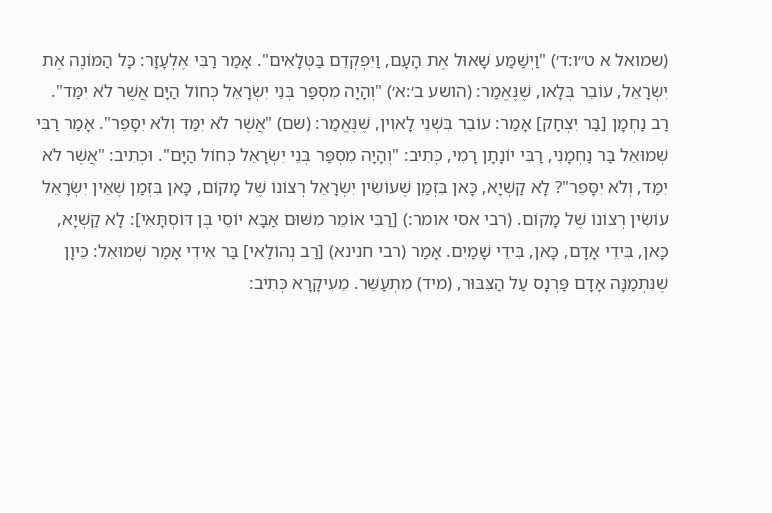(שמואל א ט״ו:ד׳) "וַיְשַׁמַּע שָׁאוּל אֶת הָעָם, וַיִּפְקְדֵם בַּטְּלָאִים". אָמַר רַבִּי אֶלְעָזָר: כָּל הַמּוֹנֶה אֶת יִשְׂרָאֵל, עוֹבֵר בְּלָאו, שֶׁנֶּאֱמַר: (הושע ב׳:א׳) "וְהָיָה מִסְפַּר בְּנֵי יִשְׂרָאֵל כְּחוֹל הַיָּם אֲשֶׁר לֹא יִמַּד". רַב נַחְמָן [בַּר יִצְחָק] אָמַר: עוֹבֵר בִּשְׁנֵי לָאוִין, שֶׁנֶּאֱמַר: (שם) "אֲשֶׁר לֹא יִמַּד וְלֹא יִסָּפֵר". אָמַר רַבִּי שְׁמוּאֵל בַּר נַחְמָנִי, רַבִּי יוֹנָתָן רָמִי, כְּתִיב: "וְהָיָה מִסְפַּר בְּנֵי יִשְׂרָאֵל כְּחוֹל הַיָּם". וּכְתִיב: "אֲשֶׁר לֹא יִמַּד, וְלֹא יִסָּפֵר"? לָא קַשְׁיָא, כָּאן בִּזְמַן שֶׁעוֹשִׂין יִשְׂרָאֵל רְצוֹנוֹ שֶׁל מָקוֹם, כָּאן בִּזְמַן שֶׁאֵין יִשְׂרָאֵל עוֹשִׂין רְצוֹנוֹ שֶׁל מָקוֹם. (רבי אסי אומר:) [רַבִּי אוֹמֵר מִשּׁוּם אַבָּא יוֹסֵי בֶּן דּוֹסְתָּאִי]: לָא קַשְׁיָא, כָּאן, בִּידֵי אָדָם, כָּאן, בִּידֵי שָׁמַיִם. אָמַר (רבי חנינא) [רַב נְהוֹלַאי] בַּר אִידִי אָמַר שְׁמוּאֵל: כֵּיוָן שֶׁנִּתְמַנָּה אָדָם פַּרְנָס עַל הַצִּבּוּר, (מיד) מִתְעַשֵּׁר. מֵעִיקָרָא כְּתִיב: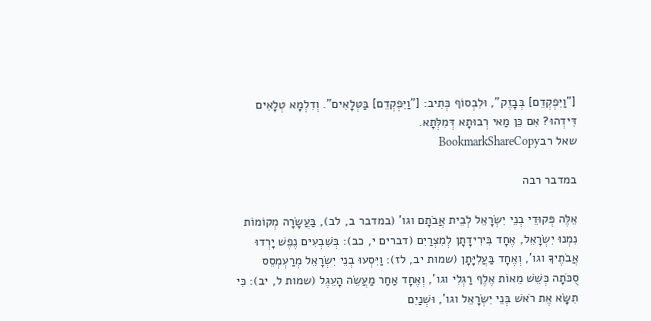["וַיִּפְקְדֵם] בְּבָזֶק", וּלִבְסוֹף כְּתִיב: ["וַיִּפְקְדֵם] בַּטְּלָאִים". וְדִלְמָא טְלָאִים דִּידְהוּ? אִם כֵּן מַאי רְבוּתָא דְּמִלְּתָא.
שאל רבBookmarkShareCopy

במדבר רבה

אֵלֶּה פְּקוּדֵי בְנֵי יִשְׂרָאֵל לְבֵית אֲבֹתָם וגו' (במדבר ב, לב), בַּעֲשָׂרָה מְקוֹמוֹת נִמְנוּ יִשְׂרָאֵל, אֶחָד בִּירִידָתָן לְמִצְרַיִם (דברים י, כב): בְּשִׁבְעִים נֶפֶשׁ יָרְדוּ אֲבֹתֶיךָ וגו', וְאֶחָד בַּעֲלִיָּתָן (שמות יב, לז): וַיִּסְעוּ בְנֵי יִשְׂרָאֵל מְרַעְמְסֵס סֻכֹּתָה כְּשֵׁשׁ מֵאוֹת אֶלֶף רַגְלִי וגו', וְאֶחָד אַחַר מַעֲשֵׂה הָעֵגֶל (שמות ל, יב): כִּי תִשָֹּׂא אֶת רֹאשׁ בְּנֵי יִשְׂרָאֵל וגו', וּשְׁנַיִם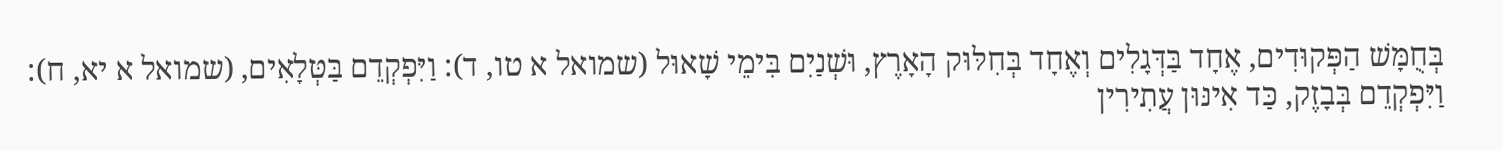בְּחֻמָּשׁ הַפְּקוּדִים, אֶחָד בַּדְּגָלִים וְאֶחָד בְּחִלּוּק הָאָרֶץ, וּשְׁנַיִם בִּימֵי שָׁאוּל (שמואל א טו, ד): וַיִּפְקְדֵם בַּטְּלָאִים, (שמואל א יא, ח): וַיִּפְקְדֵם בְּבָזֶק, כַּד אִינּוּן עֲתִירִין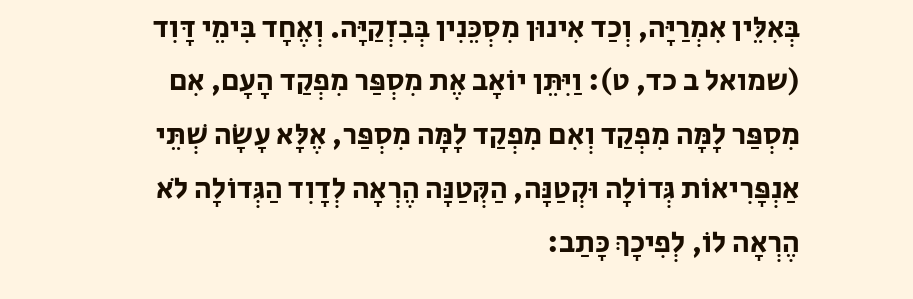בְּאִלֵּין אִמְרַיָּה, וְכַד אִינוּן מִסְכֵּנִין בְּבִזְקַיָּה. וְאֶחָד בִּימֵי דָּוִד (שמואל ב כד, ט): וַיִּתֵּן יוֹאָב אֶת מִסְפַּר מִפְקַד הָעָם, אִם מִסְפַּר לָמָּה מִפְקַד וְאִם מִפְקַד לָמָּה מִסְפַּר, אֶלָּא עָשָׂה שְׁתֵּי אַנְפָּרִיאוֹת גְּדוֹלָה וּקְטַנָּה, הַקְּטַנָּה הֶרְאָה לְדָוִד הַגְּדוֹלָה לֹא הֶרְאָה לוֹ, לְפִיכָךְ כָּתַב: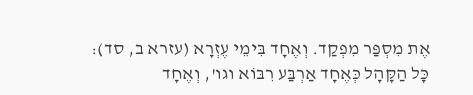אֶת מִסְפַּר מִפְקַד. וְאֶחָד בִּימֵי עֶזְרָא (עזרא ב, סד): כָּל הַקָּהָל כְּאֶחָד אַרְבַּע רִבּוֹא וגו', וְאֶחָד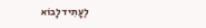לֶעָתִיד לָבוֹא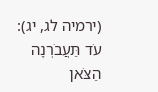(ירמיה לג, יג): עֹד תַּעֲבֹרְנָה הַצֹּאן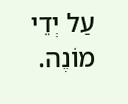עַל יְדֵי מוֹנֶה.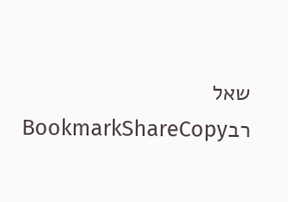שאל רבBookmarkShareCopy